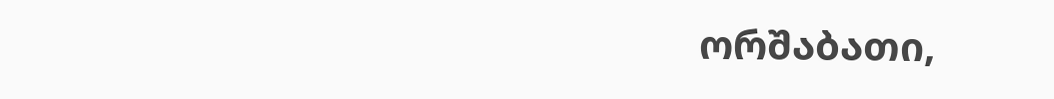ორშაბათი,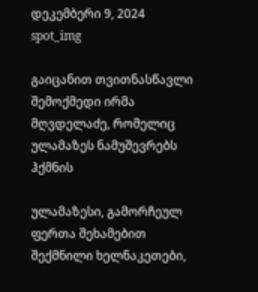დეკემბერი 9, 2024
spot_img

გაიცანით თვითნასწავლი შემოქმედი ირმა მღვდელაძე, რომელიც ულამაზეს ნამუშევრებს ჰქმნის

ულამაზესი, გამორჩეულ ფერთა შეხამებით შექმნილი ხელნაკეთები,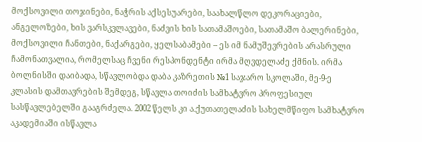მოქსოვილი თოჯინები, ნაჭრის აქსესუარები, საახალწლო დეკორაციები, ანგელოზები, ხის ვარსკვლავები, ნაძვის ხის სათამაშოები, სათამაშო ბალერინები, მოქსოვილი ჩანთები, ნაქარგები, ყელსაბამები – ეს იმ ნამუშევრების არასრული ჩამონათვალია, რომელსაც ჩვენი რესპონდენტი ირმა მღვდელაძე ქმნის. ირმა ბოლნისში დაიბადა, სწავლობდა დაბა კაზრეთის №1 საჯარო სკოლაში, მე-9-ე კლასის დამთავრების შემდეგ, სწავლა თოიძის სამხატვრო პროფესიულ სასწავლებელში გააგრძელა. 2002 წელს კი ა.ქუთათელაძის სახელმწიფო სამხატვრო აკადემიაში ისწავლა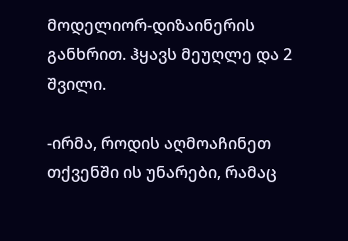მოდელიორ-დიზაინერის განხრით. ჰყავს მეუღლე და 2 შვილი.

-ირმა, როდის აღმოაჩინეთ თქვენში ის უნარები, რამაც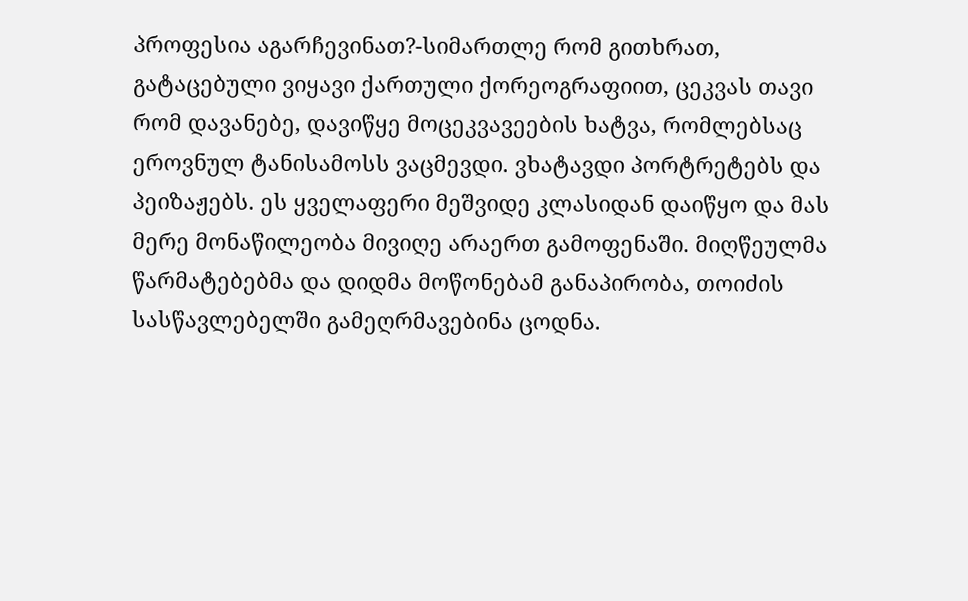პროფესია აგარჩევინათ?-სიმართლე რომ გითხრათ, გატაცებული ვიყავი ქართული ქორეოგრაფიით, ცეკვას თავი რომ დავანებე, დავიწყე მოცეკვავეების ხატვა, რომლებსაც ეროვნულ ტანისამოსს ვაცმევდი. ვხატავდი პორტრეტებს და პეიზაჟებს. ეს ყველაფერი მეშვიდე კლასიდან დაიწყო და მას მერე მონაწილეობა მივიღე არაერთ გამოფენაში. მიღწეულმა წარმატებებმა და დიდმა მოწონებამ განაპირობა, თოიძის სასწავლებელში გამეღრმავებინა ცოდნა.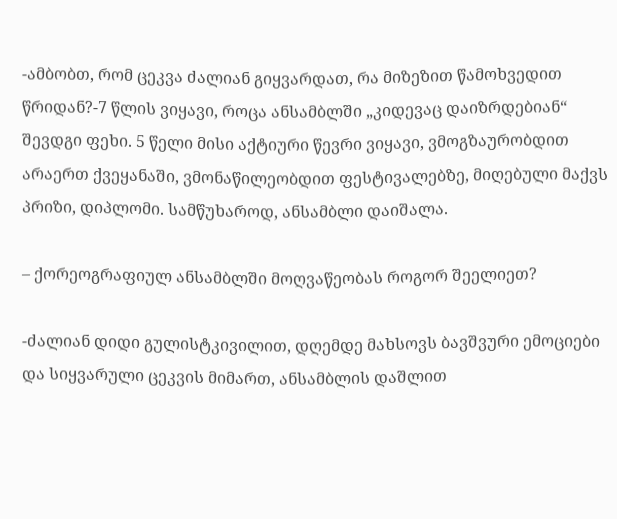-ამბობთ, რომ ცეკვა ძალიან გიყვარდათ, რა მიზეზით წამოხვედით წრიდან?-7 წლის ვიყავი, როცა ანსამბლში „კიდევაც დაიზრდებიან“ შევდგი ფეხი. 5 წელი მისი აქტიური წევრი ვიყავი, ვმოგზაურობდით არაერთ ქვეყანაში, ვმონაწილეობდით ფესტივალებზე, მიღებული მაქვს პრიზი, დიპლომი. სამწუხაროდ, ანსამბლი დაიშალა.

– ქორეოგრაფიულ ანსამბლში მოღვაწეობას როგორ შეელიეთ?

-ძალიან დიდი გულისტკივილით, დღემდე მახსოვს ბავშვური ემოციები და სიყვარული ცეკვის მიმართ, ანსამბლის დაშლით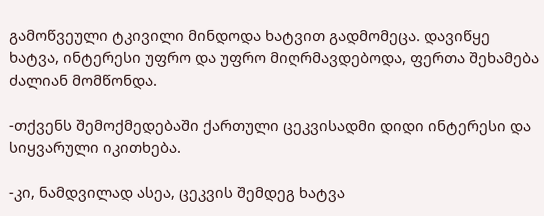გამოწვეული ტკივილი მინდოდა ხატვით გადმომეცა. დავიწყე ხატვა, ინტერესი უფრო და უფრო მიღრმავდებოდა, ფერთა შეხამება ძალიან მომწონდა.

-თქვენს შემოქმედებაში ქართული ცეკვისადმი დიდი ინტერესი და სიყვარული იკითხება.

-კი, ნამდვილად ასეა, ცეკვის შემდეგ ხატვა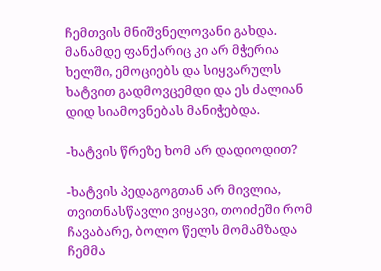ჩემთვის მნიშვნელოვანი გახდა. მანამდე ფანქარიც კი არ მჭერია ხელში, ემოციებს და სიყვარულს ხატვით გადმოვცემდი და ეს ძალიან დიდ სიამოვნებას მანიჭებდა.

-ხატვის წრეზე ხომ არ დადიოდით?

-ხატვის პედაგოგთან არ მივლია, თვითნასწავლი ვიყავი, თოიძეში რომ ჩავაბარე, ბოლო წელს მომამზადა ჩემმა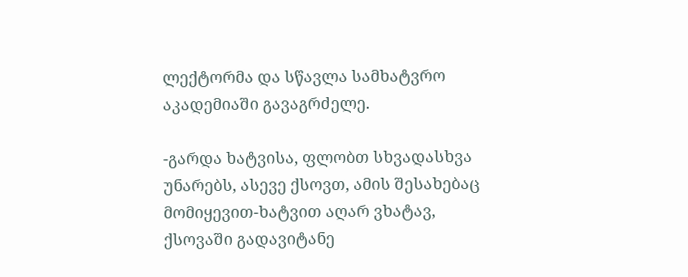ლექტორმა და სწავლა სამხატვრო აკადემიაში გავაგრძელე.

-გარდა ხატვისა, ფლობთ სხვადასხვა უნარებს, ასევე ქსოვთ, ამის შესახებაც მომიყევით-ხატვით აღარ ვხატავ, ქსოვაში გადავიტანე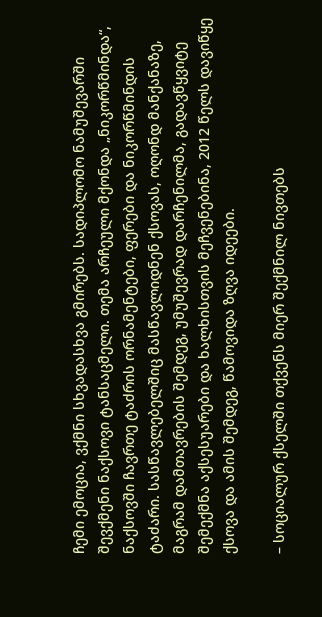ჩემი ემოცია, ვქმნი სხვადასხვა გმირებს. სადიპლომო ნამუშევარში შევქმენი ნაქსოვი ტანსაცმელი. თემა არჩეული მქონდა „ნიკორწმინდა“, ნაქსოვში ჩავრთე ტაძრის ორნამენტები, ფერები და ნიკორწმინდის ტაძარი. სასწავლებელშიც მასწავლიდნენ ქსოვას, ოღონდ მანქანაზე, მაგრამ დამთავრების შემდეგ, უმუშევრად დარჩენილმა, გადავწყვიტე შემექმნა აქსესუარები და ხალხისთვის მეჩვენებინა, 2012 წელს დავიწყე ქსოვა და ამის შემდეგ, წამოვიდა ზღვა იდეები.

– სოციალურ ქსელში თქვენს მიერ შექმნილ ნივთებს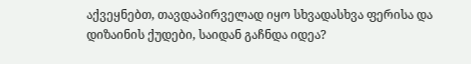აქვეყნებთ, თავდაპირველად იყო სხვადასხვა ფერისა და დიზაინის ქუდები, საიდან გაჩნდა იდეა?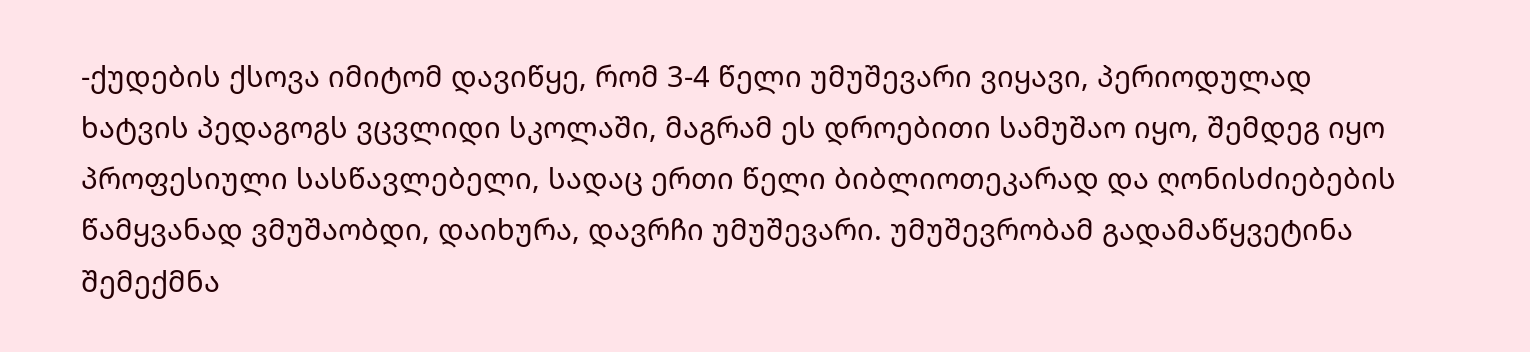-ქუდების ქსოვა იმიტომ დავიწყე, რომ 3-4 წელი უმუშევარი ვიყავი, პერიოდულად ხატვის პედაგოგს ვცვლიდი სკოლაში, მაგრამ ეს დროებითი სამუშაო იყო, შემდეგ იყო პროფესიული სასწავლებელი, სადაც ერთი წელი ბიბლიოთეკარად და ღონისძიებების წამყვანად ვმუშაობდი, დაიხურა, დავრჩი უმუშევარი. უმუშევრობამ გადამაწყვეტინა შემექმნა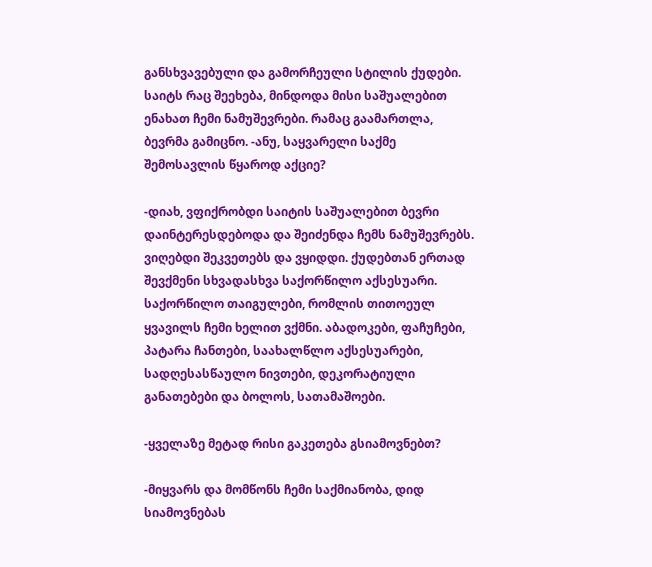განსხვავებული და გამორჩეული სტილის ქუდები. საიტს რაც შეეხება, მინდოდა მისი საშუალებით ენახათ ჩემი ნამუშევრები. რამაც გაამართლა, ბევრმა გამიცნო. -ანუ, საყვარელი საქმე შემოსავლის წყაროდ აქციე?

-დიახ, ვფიქრობდი საიტის საშუალებით ბევრი დაინტერესდებოდა და შეიძენდა ჩემს ნამუშევრებს. ვიღებდი შეკვეთებს და ვყიდდი. ქუდებთან ერთად შევქმენი სხვადასხვა საქორწილო აქსესუარი. საქორწილო თაიგულები, რომლის თითოეულ ყვავილს ჩემი ხელით ვქმნი. აბადოკები, ფაჩუჩები, პატარა ჩანთები, საახალწლო აქსესუარები, სადღესასწაულო ნივთები, დეკორატიული განათებები და ბოლოს, სათამაშოები.

-ყველაზე მეტად რისი გაკეთება გსიამოვნებთ?

-მიყვარს და მომწონს ჩემი საქმიანობა, დიდ სიამოვნებას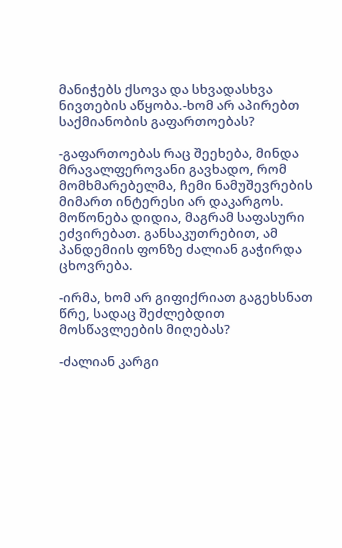მანიჭებს ქსოვა და სხვადასხვა ნივთების აწყობა.-ხომ არ აპირებთ საქმიანობის გაფართოებას?

-გაფართოებას რაც შეეხება, მინდა მრავალფეროვანი გავხადო, რომ მომხმარებელმა, ჩემი ნამუშევრების მიმართ ინტერესი არ დაკარგოს. მოწონება დიდია, მაგრამ საფასური ეძვირებათ. განსაკუთრებით, ამ პანდემიის ფონზე ძალიან გაჭირდა ცხოვრება.

-ირმა, ხომ არ გიფიქრიათ გაგეხსნათ წრე, სადაც შეძლებდით მოსწავლეების მიღებას?

-ძალიან კარგი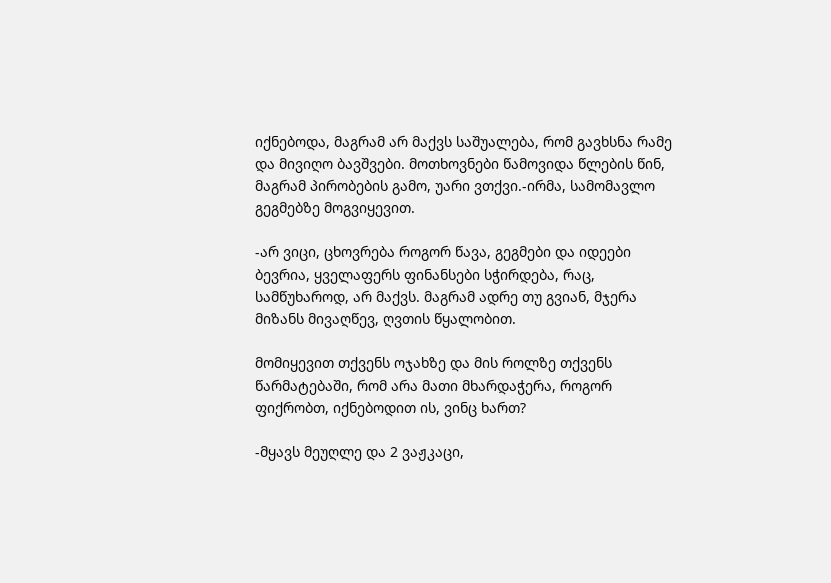იქნებოდა, მაგრამ არ მაქვს საშუალება, რომ გავხსნა რამე და მივიღო ბავშვები. მოთხოვნები წამოვიდა წლების წინ, მაგრამ პირობების გამო, უარი ვთქვი.-ირმა, სამომავლო გეგმებზე მოგვიყევით.

-არ ვიცი, ცხოვრება როგორ წავა, გეგმები და იდეები ბევრია, ყველაფერს ფინანსები სჭირდება, რაც, სამწუხაროდ, არ მაქვს. მაგრამ ადრე თუ გვიან, მჯერა მიზანს მივაღწევ, ღვთის წყალობით.

მომიყევით თქვენს ოჯახზე და მის როლზე თქვენს წარმატებაში, რომ არა მათი მხარდაჭერა, როგორ ფიქრობთ, იქნებოდით ის, ვინც ხართ?

-მყავს მეუღლე და 2 ვაჟკაცი,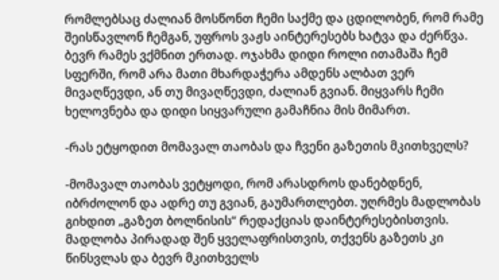რომლებსაც ძალიან მოსწონთ ჩემი საქმე და ცდილობენ, რომ რამე შეისწავლონ ჩემგან, უფროს ვაჟს აინტერესებს ხატვა და ძერწვა. ბევრ რამეს ვქმნით ერთად. ოჯახმა დიდი როლი ითამაშა ჩემ სფერში, რომ არა მათი მხარდაჭერა ამდენს ალბათ ვერ მივაღწევდი, ან თუ მივაღწევდი, ძალიან გვიან. მიყვარს ჩემი ხელოვნება და დიდი სიყვარული გამაჩნია მის მიმართ.

-რას ეტყოდით მომავალ თაობას და ჩვენი გაზეთის მკითხველს?

-მომავალ თაობას ვეტყოდი, რომ არასდროს დანებდნენ, იბრძოლონ და ადრე თუ გვიან, გაუმართლებთ. უღრმეს მადლობას გიხდით „გაზეთ ბოლნისის“ რედაქციას დაინტერესებისთვის. მადლობა პირადად შენ ყველაფრისთვის, თქვენს გაზეთს კი წინსვლას და ბევრ მკითხველს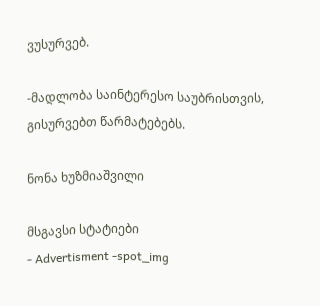ვუსურვებ.

-მადლობა საინტერესო საუბრისთვის, გისურვებთ წარმატებებს.

ნონა ხუზმიაშვილი

მსგავსი სტატიები
- Advertisment -spot_img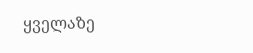ყველაზე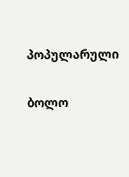პოპულარული

ბოლო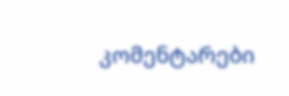კომენტარები